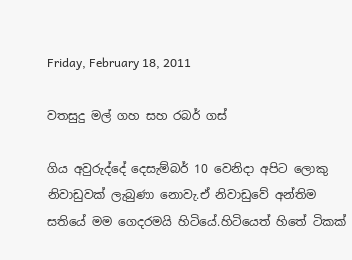Friday, February 18, 2011

වතසුදු මල් ගහ සහ රබර් ගස්

ගිය අවුරුද්දේ දෙසැම්බර් 10 වෙනිදා අපිට ලොකු නිවාඩුවක් ලැබුණා නොවැ.ඒ නිවාඩුවේ අන්තිම සතියේ මම ගෙදරමයි හිටියේ.හිටියෙත් හිතේ ටිකක්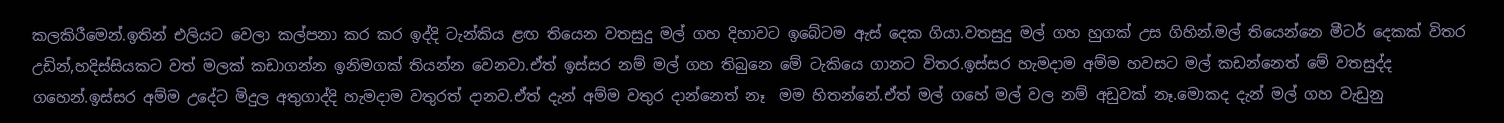කලකිරීමෙන්.ඉතින් එලියට වෙලා කල්පනා කර කර ඉද්දි ටැන්කිය ළඟ තියෙන වතසුදු මල් ගහ දිහාවට ඉබේටම ඇස් දෙක ගියා.වතසුදු මල් ගහ හුගක් උස ගිහින්.මල් තියෙන්නෙ මීටර් දෙකක් විතර උඩින්,හදිස්සියකට වත් මලක් කඩාගන්න ඉනිමගක් තියන්න වෙනවා.ඒත් ඉස්සර නම් මල් ගහ තිබුනෙ මේ ටැකියෙ ගානට විතර.ඉස්සර හැමදාම අම්ම හවසට මල් කඩන්නෙත් මේ වතසුද්ද ගහෙන්.ඉස්සර අම්ම උදේට මිදුල අතුගාද්දි හැමදාම වතුරත් දානව.ඒත් දැන් අම්ම වතුර දාන්නෙත් නෑ  මම හිතන්නේ.ඒත් මල් ගහේ මල් වල නම් අඩුවක් නෑ.මොකද දැන් මල් ගහ වැඩුනු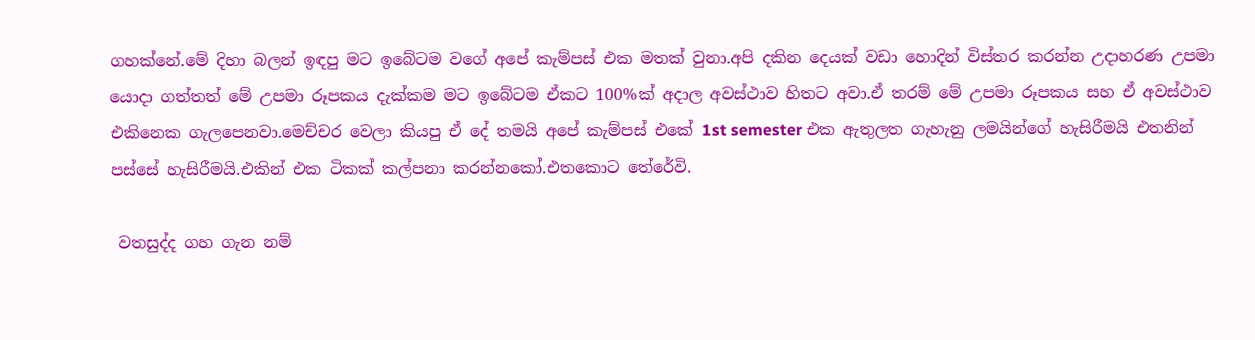ගහක්නේ.මේ දිහා බලන් ඉඳපු මට ඉබේටම වගේ අපේ කැම්පස් එක මතක් වුනා.අපි දකින දෙයක් වඩා හොදින් විස්තර කරන්න උදාහරණ උපමා යොදා ගත්තත් මේ උපමා රූපකය දැක්කම මට ඉබේටම ඒකට 100%ක් අදාල අවස්ථාව හිතට අවා.ඒ තරම් මේ උපමා රූපකය සහ ඒ අවස්ථාව එකිනෙක ගැලපෙනවා.මෙච්චර වෙලා කියපු ඒ දේ තමයි අපේ කැම්පස් එකේ 1st semester එක ඇතුලත ගැහැනු ලමයින්ගේ හැසිරීමයි එතනින් පස්සේ හැසිරීමයි.එකින් එක ටිකක් කල්පනා කරන්නකෝ.එතකොට තේරේවි.

 වතසුද්ද ගහ ගැන නම්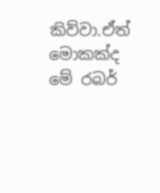කිව්වා.ඒත් මොකක්ද මේ රබර්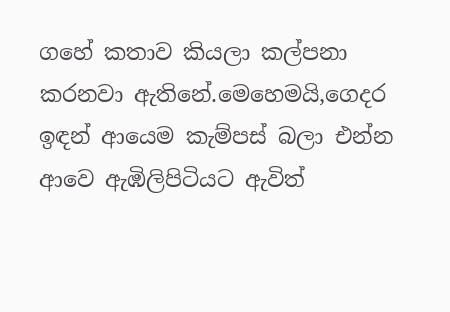ගහේ කතාව කියලා කල්පනා කරනවා ඇතිනේ.මෙහෙමයි,ගෙදර ඉඳන් ආයෙම කැම්පස් බලා එන්න ආවෙ ඇඹිලිපිටියට ඇවිත්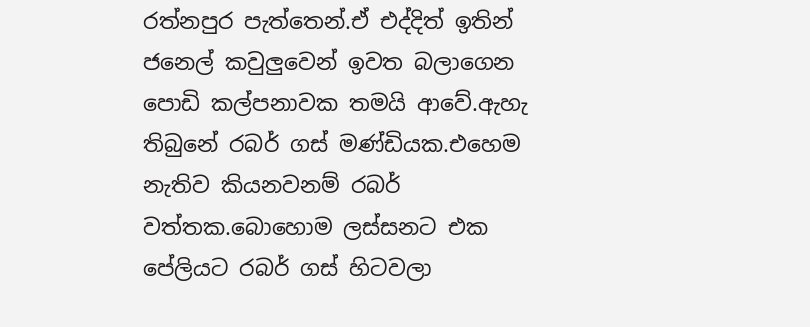රත්නපුර පැත්තෙන්.ඒ එද්දිත් ඉතින් ජනෙල් කවුලුවෙන් ඉවත බලාගෙන පොඩි කල්පනාවක තමයි ආවේ.ඇහැ තිබුනේ රබර් ගස් මණ්ඩියක.එහෙම නැතිව කියනවනම් රබර් වත්තක.බොහොම ලස්සනට එක පේලියට රබර් ගස් හිටවලා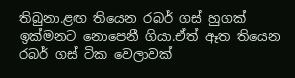තිබුනා.ළඟ තියෙන රබර් ගස් හුගක් ඉක්මනට නොපෙනී ගියා.ඒත් ඈත තියෙන රබර් ගස් ටික වෙලාවක්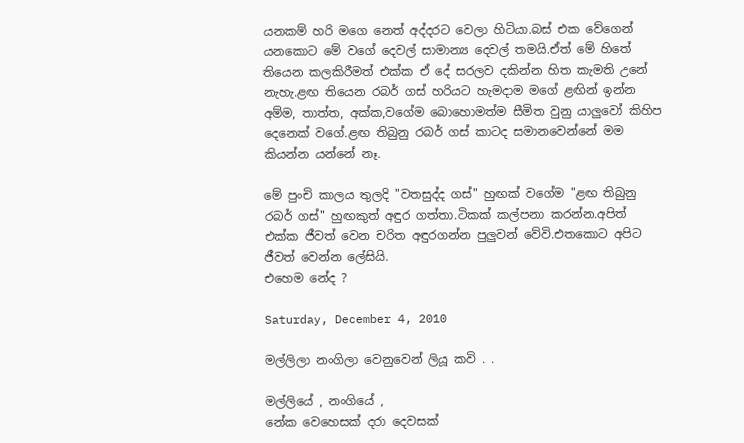යනකම් හරි මගෙ නෙත් අද්දරට වෙලා හිටියා.බස් එක වේගෙන් යනකොට මේ වගේ දෙවල් සාමාන්‍ය දෙවල් තමයි.ඒත් මේ හිතේ තියෙන කලකිරීමත් එක්ක ඒ දේ සරලව දකින්න හිත කැමති උනේ නැහැ.ළඟ තියෙන රබර් ගස් හරියට හැමදාම මගේ ළඟින් ඉන්න අම්ම, තාත්ත, අක්ක,වගේම බොහොමත්ම සීමිත වුනු යාලුවෝ කිහිප දෙනෙක් වගේ.ළඟ තිබුනු රබර් ගස් කාටද සමානවෙන්නේ මම කියන්න යන්නේ නෑ.

මේ පුංචි කාලය තුලදි "වතසුද්ද ගස්" හුඟක් වගේම "ළඟ තිබුනු රබර් ගස්" හුඟකුත් අඳුර ගත්තා.ටිකක් කල්පනා කරන්න.අපිත් එක්ක ජීවත් වෙන චරිත අඳුරගන්න පුලුවන් වේවි.එතකොට අපිට ජීවත් වෙන්න ලේසියි.
එහෙම නේද ?

Saturday, December 4, 2010

මල්ලිලා නංගිලා වෙනුවෙන් ලියූ කවි . .

මල්ලියේ , නංගියේ ,
නේක වෙහෙසක් දරා දෙවසක්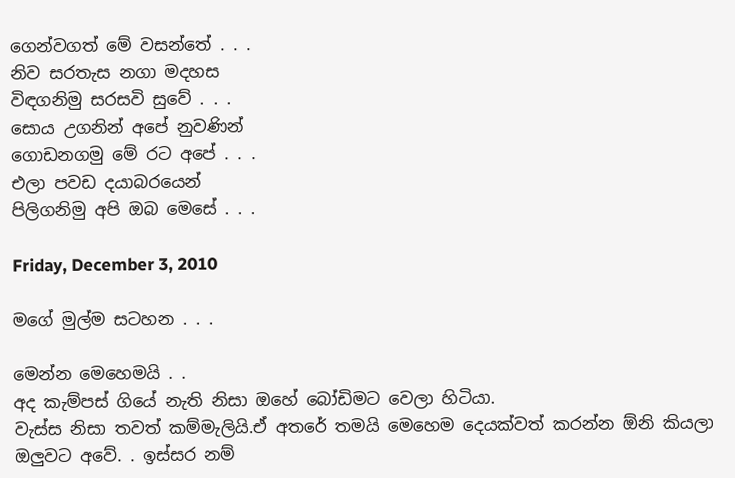ගෙන්වගත් මේ වසන්තේ . . .
නිව සරතැස නගා මදහස
විඳගනිමු සරසවි සුවේ . . .
සොය උගනින් අපේ නුවණින්
ගොඩනගමු මේ රට අපේ . . .
එලා පවඩ දයාබරයෙන්
පිලිගනිමු අපි ඔබ මෙසේ . . .

Friday, December 3, 2010

මගේ මුල්ම සටහන . . .

මෙන්න මෙහෙමයි . .
අද කැම්පස් ගියේ නැති නිසා ඔහේ බෝඩිමට වෙලා හිටියා.
වැස්ස නිසා තවත් කම්මැලියි.ඒ අතරේ තමයි මෙහෙම දෙයක්වත් කරන්න ඕනි කියලා ඔලුවට අවේ. . ඉස්සර නම්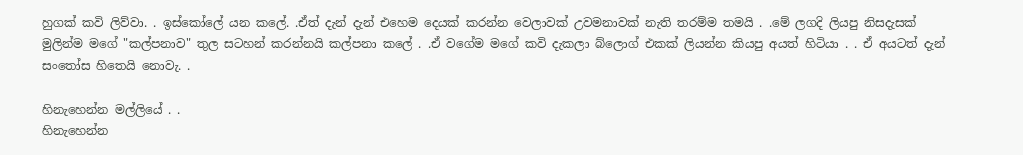හුගක් කවි ලිව්වා. . ඉස්කෝලේ යන කලේ. .ඒත් දැන් දැන් එහෙම දෙයක් කරන්න වෙලාවක් උවමනාවක් නැති තරම්ම තමයි . .මේ ලගදි ලියපු නිසදැසක් මුලින්ම මගේ "කල්පනාව" තුල සටහන් කරන්නයි කල්පනා කලේ . .ඒ වගේම මගේ කවි දැකලා බ්ලොග් එකක් ලියන්න කියපු අයත් හිටියා . . ඒ අයටත් දැන් සංතෝස හිතෙයි නොවැ. .

හිනැහෙන්න මල්ලියේ . .
හිනැහෙන්න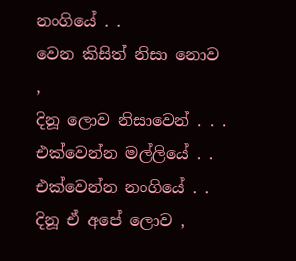නංගියේ . .
වෙන කිසිත් නිසා නොව ,
දිනූ ලොව නිසාවෙන් . . .
එක්වෙන්න මල්ලියේ . .
එක්වෙන්න නංගියේ . .
දිනූ ඒ අපේ ලොව ,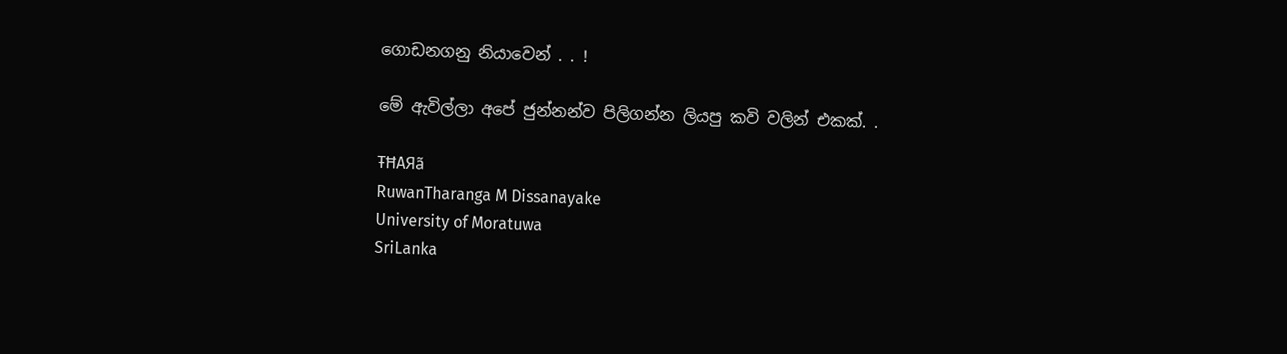ගොඩනගනු නියාවෙන් . . !

මේ ඇවිල්ලා අපේ ජුන්නන්ව පිලිගන්න ලියපු කවි වලින් එකක්. .

ŦĦAЯã
RuwanTharanga M Dissanayake
University of Moratuwa
SriLanka